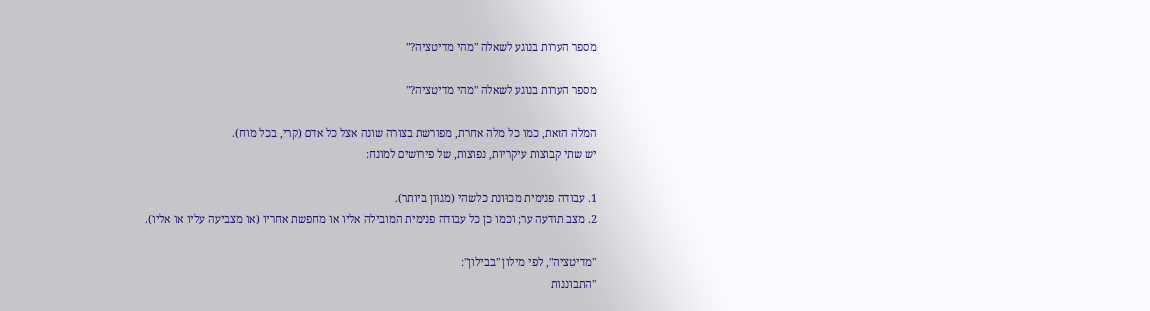מספר הערות בנוגע לשאלה "מהי מדיטציה?"

מספר הערות בנוגע לשאלה "מהי מדיטציה?"

המלה הזאת, כמו כל מלה אחרת, מפורשת בצורה שונה אצל כל אדם (קרי, בכל מוח).
יש שתי קבוצות עיקריות, נפוצות, של פירושים למונח:

1. עבודה פנימית מכוּונת כלשהי (מגוּון ביותר).
2. מצב תודעה ער; וכמו כן כל עבודה פנימית המובילה אליו או מחפשת אחריו (או מצביעה עליו או אליו).

"מדיטציה", לפי מילון "בבילון":
"התבוננות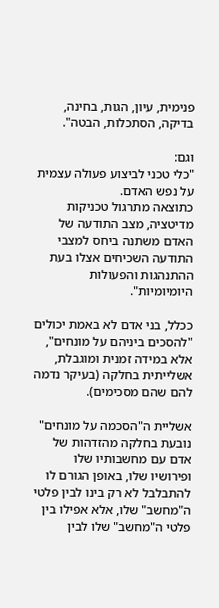פנימית, עיון, הגות, בחינה, בדיקה, הסתכלות, הבטה".

וגם:
"כלי טכני לביצוע פעולה עצמית על נפש האדם.
כתוצאה מתרגול טכניקות מדיטציה, מצב התודעה של האדם משתנה ביחס למצבי התודעה השכיחים אצלו בעת ההתנהגות והפעולות היומיומיות".

ככלל, בני אדם לא באמת יכולים "להסכים ביניהם על מונחים", אלא במידה זמנית ומוגבלת, אשלייתית בחלקה (בעיקר נדמה להם שהם מסכימים).

אשליית ה"הסכמה על מונחים" נובעת בחלקה מהזדהות של אדם עם מחשבותיו שלו ופירושיו שלו, באופן הגורם לו להתבלבל לא רק בינו לבין פלטי ה"מחשב" שלו, אלא אפילו בין פלטי ה"מחשב" שלו לבין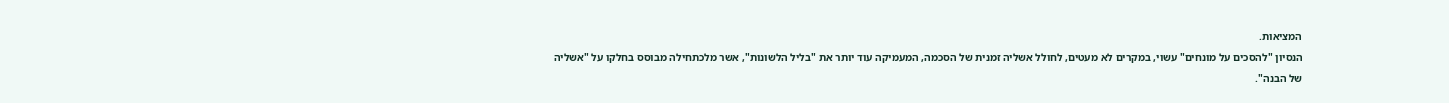המציאות.
הנסיון "להסכים על מונחים" עשוי, במקרים לא מעטים, לחולל אשליה זמנית של הסכמה, המעמיקה עוד יותר את "בליל הלשונות", אשר מלכתחילה מבוסס בחלקו על "אשליה של הבנה".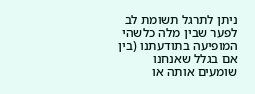ניתן לתרגל תשומת לב לפער שבין מלה כלשהי המופיעה בתודעתנו (בין אם בגלל שאנחנו שומעים אותה או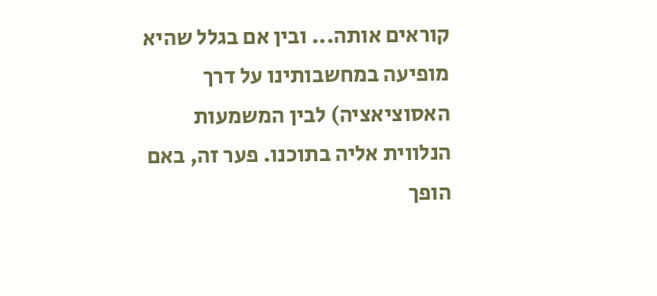קוראים אותה... ובין אם בגלל שהיא מופיעה במחשבותינו על דרך האסוציאציה) לבין המשמעות הנלווית אליה בתוכנו. פער זה, באם הופך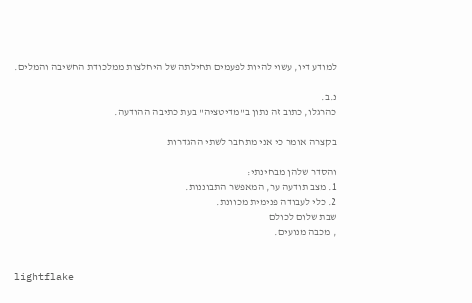למודע דיו, עשוי להיות לפעמים תחילתה של היחלצות ממלכודת החשיבה והמלים.

נ.ב.
כהרגלו, כתוב זה נתון ב"מדיטציה" בעת כתיבה ההודעה.

בקצרה אומר כי אני מתחבר לשתי ההגדרות

והסדר שלהן מבחינתי:
1. מצב תודעה ער, המאפשר התבוננות.
2. כלי לעבודה פנימית מכוונת.
שבת שלום לכולם
, מכבה מנועים.


lightflake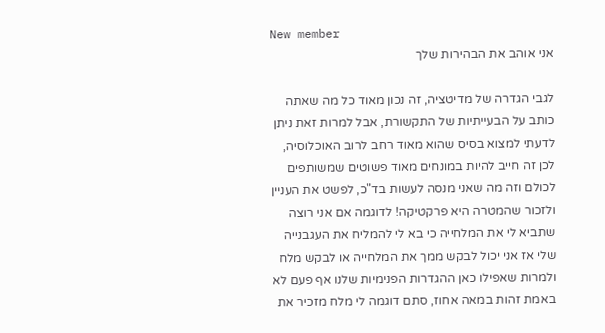New member
אני אוהב את הבהירות שלך

לגבי הגדרה של מדיטציה, זה נכון מאוד כל מה שאתה כותב על הבעייתיות של התקשורת, אבל למרות זאת ניתן לדעתי למצוא בסיס שהוא מאוד רחב לרוב האוכלוסיה, לכן זה חייב להיות במונחים מאוד פשוטים שמשותפים לכולם וזה מה שאני מנסה לעשות בד"כ, לפשט את העניין ולזכור שהמטרה היא פרקטיקה! לדוגמה אם אני רוצה שתביא לי את המלחייה כי בא לי להמליח את העגבנייה שלי אז אני יכול לבקש ממך את המלחייה או לבקש מלח ולמרות שאפילו כאן ההגדרות הפנימיות שלנו אף פעם לא באמת זהות במאה אחוז, סתם דוגמה לי מלח מזכיר את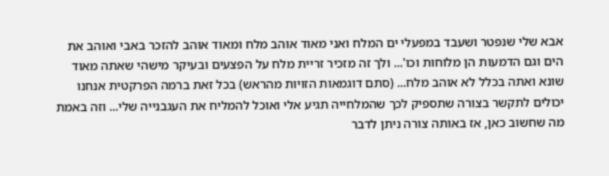אבא שלי שנפטר ושעבד במפעלי ים המלח ואני מאוד אוהב מלח ומאוד אוהב להזכר באבי ואוהב את הים וגם הדמעות הן מלוחות וכו'... ולך זה מזכיר זריית מלח על הפצעים ובעיקר מישהי שאתה מאוד שונא ואתה בכלל לא אוהב מלח... (סתם דוגמאות הזויות מהראש) בכל זאת ברמה הפרקטית אנחנו יכולים לתקשר בצורה שתספיק לכך שהמלחייה תגיע אלי ואוכל להמליח את העגבנייה שלי... וזה באמת מה שחשוב כאן, אז באותה צורה ניתן לדבר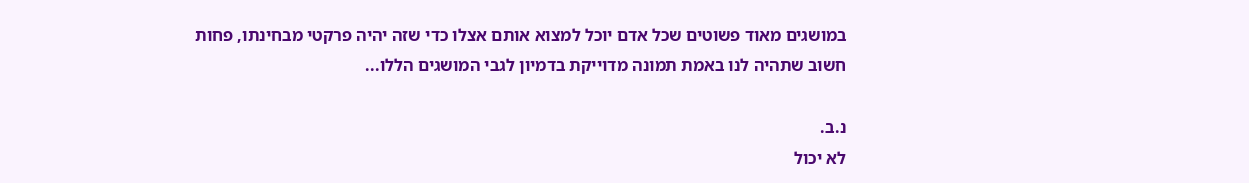במושגים מאוד פשוטים שכל אדם יוכל למצוא אותם אצלו כדי שזה יהיה פרקטי מבחינתו, פחות חשוב שתהיה לנו באמת תמונה מדוייקת בדמיון לגבי המושגים הללו...

נ.ב.
לא יכול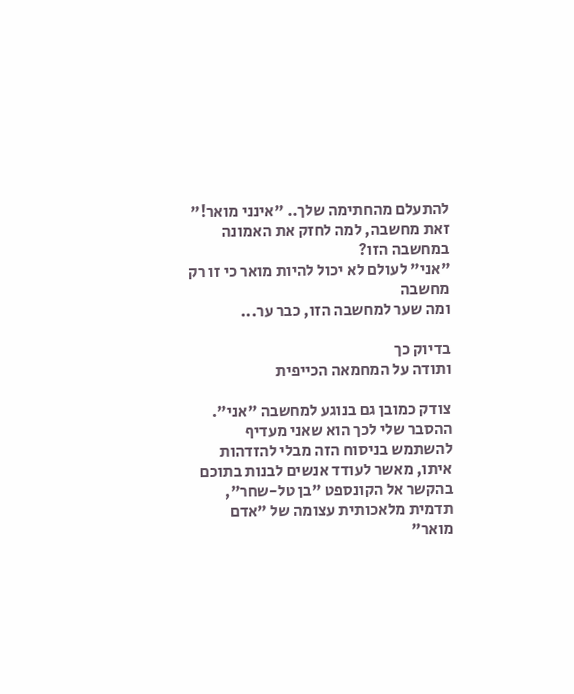להתעלם מהחתימה שלך.. "אינני מואר!" זאת מחשבה, למה לחזק את האמונה במחשבה הזו?
"אני" לעולם לא יכול להיות מואר כי זו רק מחשבה
ומה שער למחשבה הזו, כבר ער...

בדיוק כך
ותודה על המחמאה הכייפית

צודק כמובן גם בנוגע למחשבה "אני". ההסבר שלי לכך הוא שאני מעדיף להשתמש בניסוח הזה מבלי להזדהות איתו, מאשר לעודד אנשים לבנות בתוכם בהקשר אל הקונספט "בן טל-שחר", תדמית מלאכותית עצומה של "אדם מואר"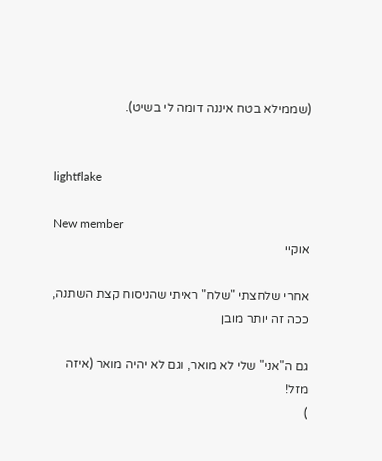(שממילא בטח איננה דומה לי בשיט).


lightflake

New member
אוקיי

אחרי שלחצתי "שלח" ראיתי שהניסוח קצת השתנה, ככה זה יותר מובן

גם ה"אני" שלי לא מואר, וגם לא יהיה מואר (איזה מזל!
)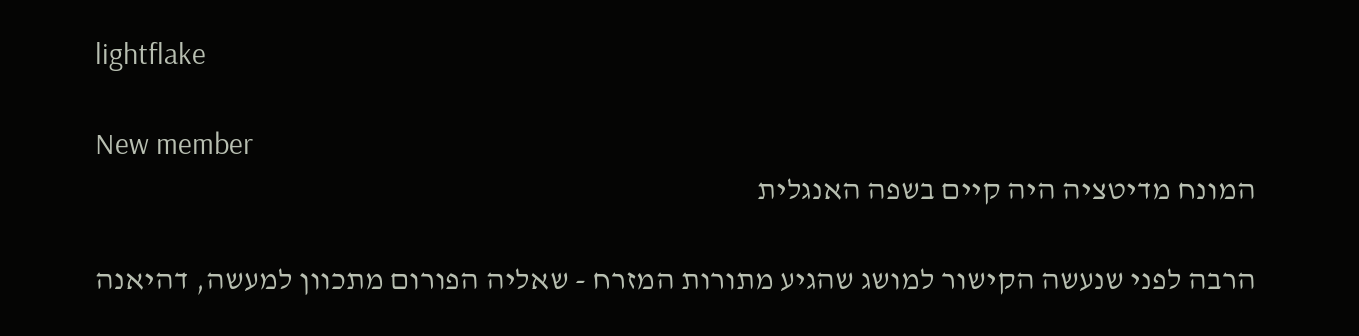lightflake

New member
המונח מדיטציה היה קיים בשפה האנגלית

הרבה לפני שנעשה הקישור למושג שהגיע מתורות המזרח - שאליה הפורום מתכוון למעשה, דהיאנה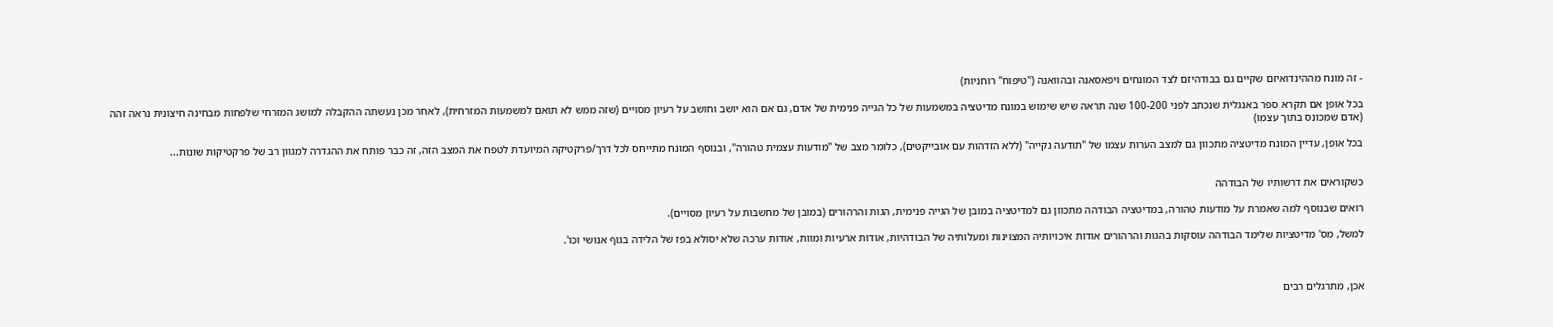- זה מונח מההינדואיזם שקיים גם בבודהיזם לצד המונחים ויפאסאנה ובהוואנה ("טיפוח" רוחניות)

בכל אופן אם תקרא ספר באנגלית שנכתב לפני 100-200 שנה תראה שיש שימוש במונח מדיטציה במשמעות של כל הגייה פנימית של אדם, גם אם הוא יושב וחושב על רעיון מסויים (שזה ממש לא תואם למשמעות המזרחית), לאחר מכן נעשתה ההקבלה למושג המזרחי שלפחות מבחינה חיצונית נראה זהה (אדם שמכונס בתוך עצמו)

בכל אופן, עדיין המונח מדיטציה מתכוון גם למצב הערות עצמו של "תודעה נקייה" (ללא הזדהות עם אובייקטים), כלומר מצב של "מודעות עצמית טהורה", ובנוסף המונח מתייחס לכל דרך/פרקטיקה המיועדת לטפח את המצב הזה, זה כבר פותח את ההגדרה למגוון רב של פרקטיקות שונות...


כשקוראים את דרשותיו של הבודהה

רואים שבנוסף למה שאמרת על מודעות טהורה, במדיטציה הבודהה מתכוון גם למדיטציה במובן של הגייה פנימית, הגות והרהורים (במובן של מחשבות על רעיון מסויים).

למשל, מס' מדיטציות שלימד הבודהה עוסקות בהגות והרהורים אודות איכויותיה המצוינות ומעלותיה של הבודהיות, אודות ארעיות ומוות, אודות ערכה שלא יסולא בפז של הלידה בגוף אנושי וכו'.



אכן, מתרגלים רבים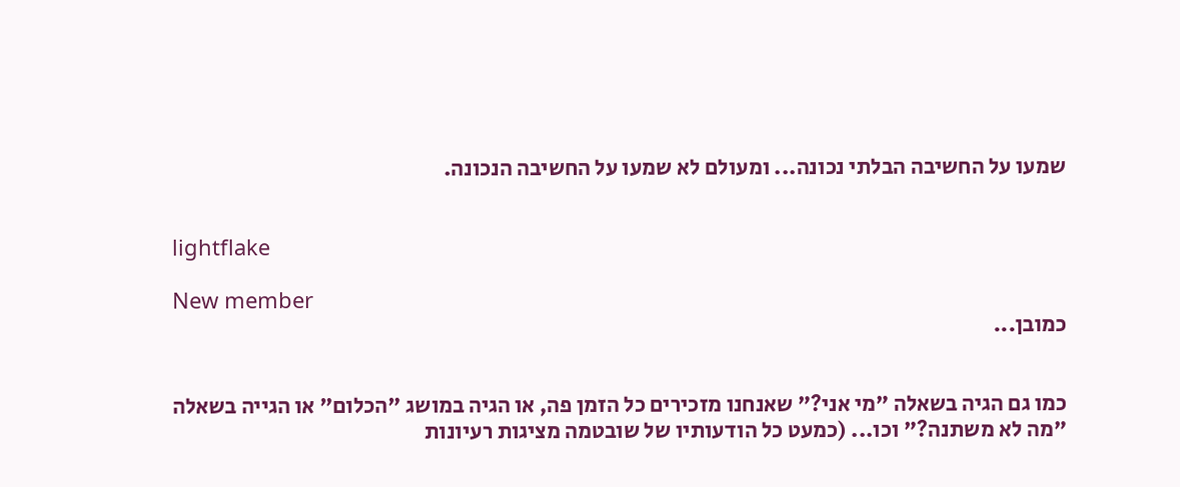שמעו על החשיבה הבלתי נכונה... ומעולם לא שמעו על החשיבה הנכונה.


lightflake

New member
כמובן...


כמו גם הגיה בשאלה "מי אני?" שאנחנו מזכירים כל הזמן פה, או הגיה במושג "הכלום" או הגייה בשאלה "מה לא משתנה?" וכו... (כמעט כל הודעותיו של שובטמה מציגות רעיונות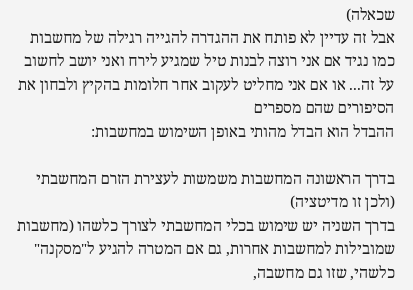שכאלה)
אבל זה עדיין לא פותח את ההגדרה להגייה רגילה של מחשבות כמו נגיד אם אני רוצה לבנות טיל שמגיע לירח ואני יושב לחשוב על זה... או אם אני מחליט לעקוב אחר חלומות בהקיץ ולבחון את הסיפורים שהם מספרים
ההבדל הוא הבדל מהותי באופן השימוש במחשבות:

בדרך הראשונה המחשבות משמשות לעצירת הזרם המחשבתי (ולכן זו מדיטציה)
בדרך השניה יש שימוש בכלי המחשבתי לצורך כלשהו (מחשבות שמובילות למחשבות אחרות, גם אם המטרה להגיע ל"מסקנה" כלשהי, שזו גם מחשבה,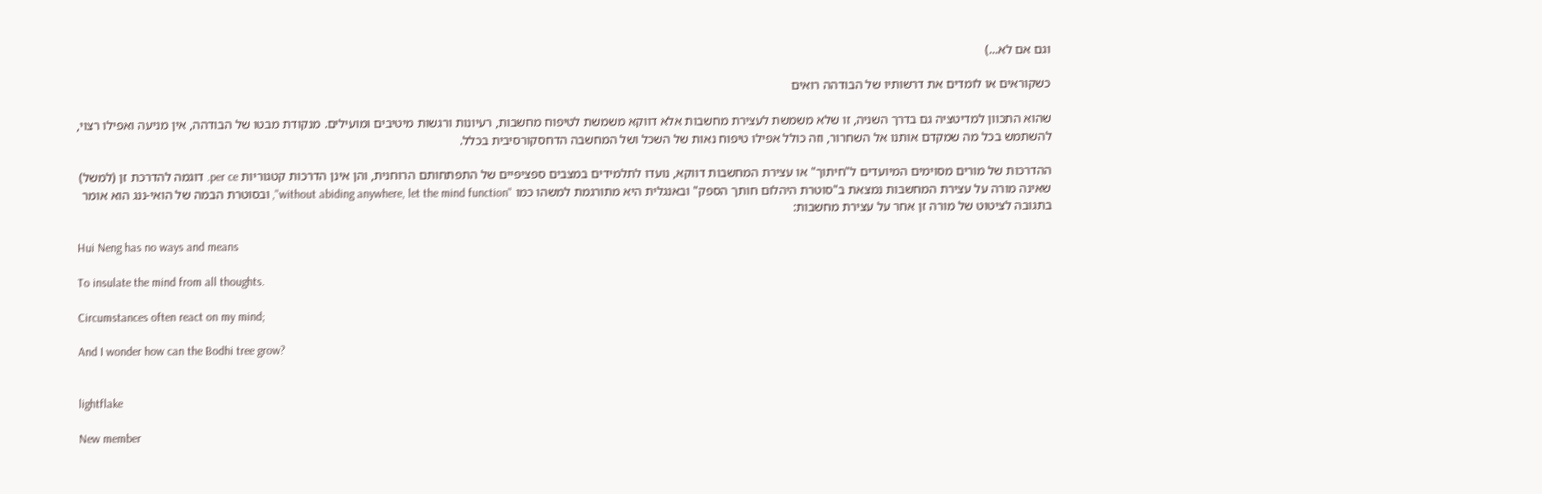וגם אם לא...)

כשקוראים או לומדים את דרשותיו של הבודהה רואים

שהוא התכוון למדיטציה גם בדרך השניה, זו שלא משמשת לעצירת מחשבות אלא דווקא משמשת לטיפוח מחשבות, רעיונות ורגשות מיטיבים ומועילים. מנקודת מבטו של הבודהה, אין מניעה ואפילו רצוי, להשתמש בכל מה שמקדם אותנו אל השחרור, וזה כולל אפילו טיפוח נאות של השכל ושל המחשבה הדחסקורסיבית בכלל.

ההדרכות של מורים מסוימים המיועדים ל"חיתוך" או עצירת המחשבות דווקא, נועדו לתלמידים במצבים ספציפיים של התפתחותם הרוחנית, והן אינן הדרכות קטגוריות per ce. דוגמה להדרכת זן (למשל) שאינה מורה על עצירת המחשבות נמצאת ב"סוטרת היהלום חותך הספק" ובאנגלית היא מתורגמת למשהו כמו "without abiding anywhere, let the mind function", ובסוטרת הבמה של הואי-ננג הוא אומר בתגובה לציטוט של מורה זן אחר על עצירת מחשבות:

Hui Neng has no ways and means

To insulate the mind from all thoughts.

Circumstances often react on my mind;

And I wonder how can the Bodhi tree grow?


lightflake

New member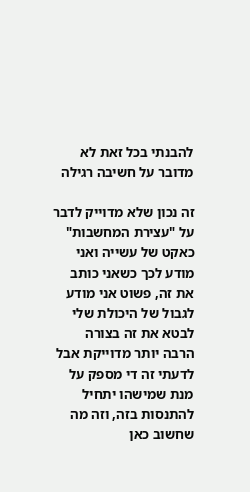להבנתי בכל זאת לא מדובר על חשיבה רגילה

זה נכון שלא מדוייק לדבר על "עצירת המחשבות" כאקט של עשייה ואני מודע לכך כשאני כותב את זה, פשוט אני מודע לגבול של היכולת שלי לבטא את זה בצורה הרבה יותר מדוייקת אבל לדעתי זה די מספק על מנת שמישהו יתחיל להתנסות בזה, וזה מה שחשוב כאן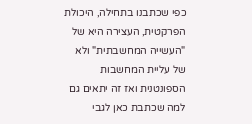כפי שכתבנו בתחילה, היכולת הפרקטית, העצירה היא של "העשייה המחשבתית" ולא של עליית המחשבות הספונטנית ואז זה יתאים גם למה שכתבת כאן לגבי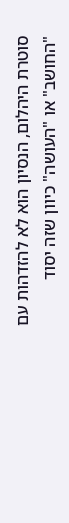סוטרת היהלום, הנסיון הוא לא להזדהות עם "החושב" או "העושה" כיוון שזה יסוד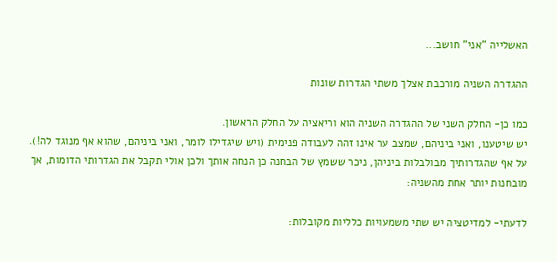האשלייה "אני" חושב...

ההגדרה השניה מורכבת אצלך משתי הגדרות שונות

כמו כן- החלק השני של ההגדרה השניה הוא וריאציה על החלק הראשון.
יש שיטענו, ואני ביניהם, שמצב ער אינו זהה לעבודה פנימית (ויש שיגדילו לומר, ואני ביניהם, שהוא אף מנוגד לה!).
על אף שהגדרותיך מבולבלות ביניהן, ניכר ששמץ של הבחנה כן הנחה אותך ולכן אולי תקבל את הגדרותי הדומות, אך מובחנות יותר אחת מהשניה:

לדעתי- למדיטציה יש שתי משמעויות כלליות מקובלות: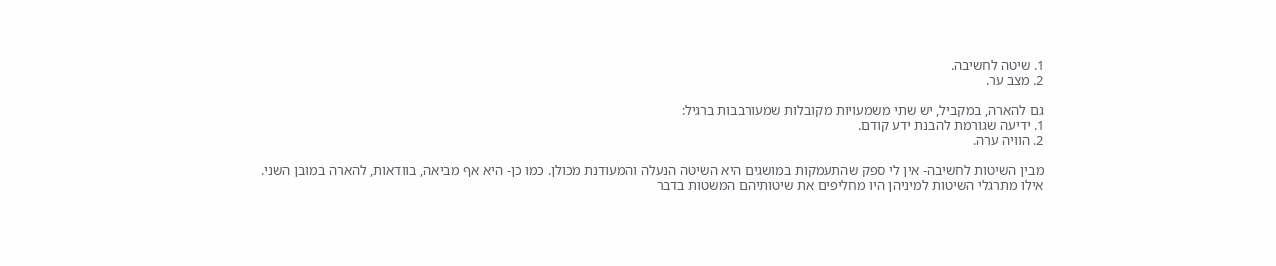1. שיטה לחשיבה.
2. מצב ער.

גם להארה, במקביל, יש שתי משמעויות מקובלות שמעורבבות ברגיל:
1. ידיעה שגורמת להבנת ידע קודם.
2. הוויה ערה.

מבין השיטות לחשיבה- אין לי ספק שהתעמקות במושגים היא השיטה הנעלה והמעודנת מכולן. כמו כן- היא אף מביאה, בוודאות, להארה במובן השני.
אילו מתרגלי השיטות למיניהן היו מחליפים את שיטותיהם המשטות בדבר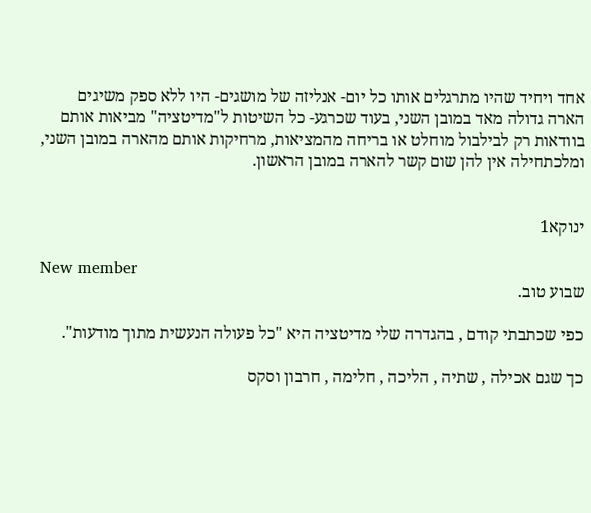אחד ויחיד שהיו מתרגלים אותו כל יום- אנליזה של מושגים- היו ללא ספק משיגים הארה גדולה מאד במובן השני, בעוד שכרגע- כל השיטות ל"מדיטציה" מביאות אותם בוודאות רק לבילבול מוחלט או בריחה מהמציאות, מרחיקות אותם מהארה במובן השני, ומלכתחילה אין להן שום קשר להארה במובן הראשון.


ינוקא1

New member
שבוע טוב.

כפי שכתבתי קודם , בהגדרה שלי מדיטציה היא "כל פעולה הנעשית מתוך מודעות".

כך שגם אכילה , שתיה , הליכה , חלימה , חרבון וסקס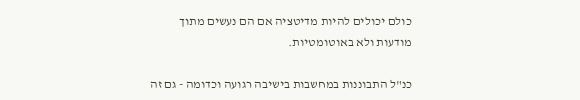כולם יכולים להיות מדיטציה אם הם נעשים מתוך מודעות ולא באוטומטיות.

כנ"ל התבוננות במחשבות בישיבה רגועה וכדומה - גם זה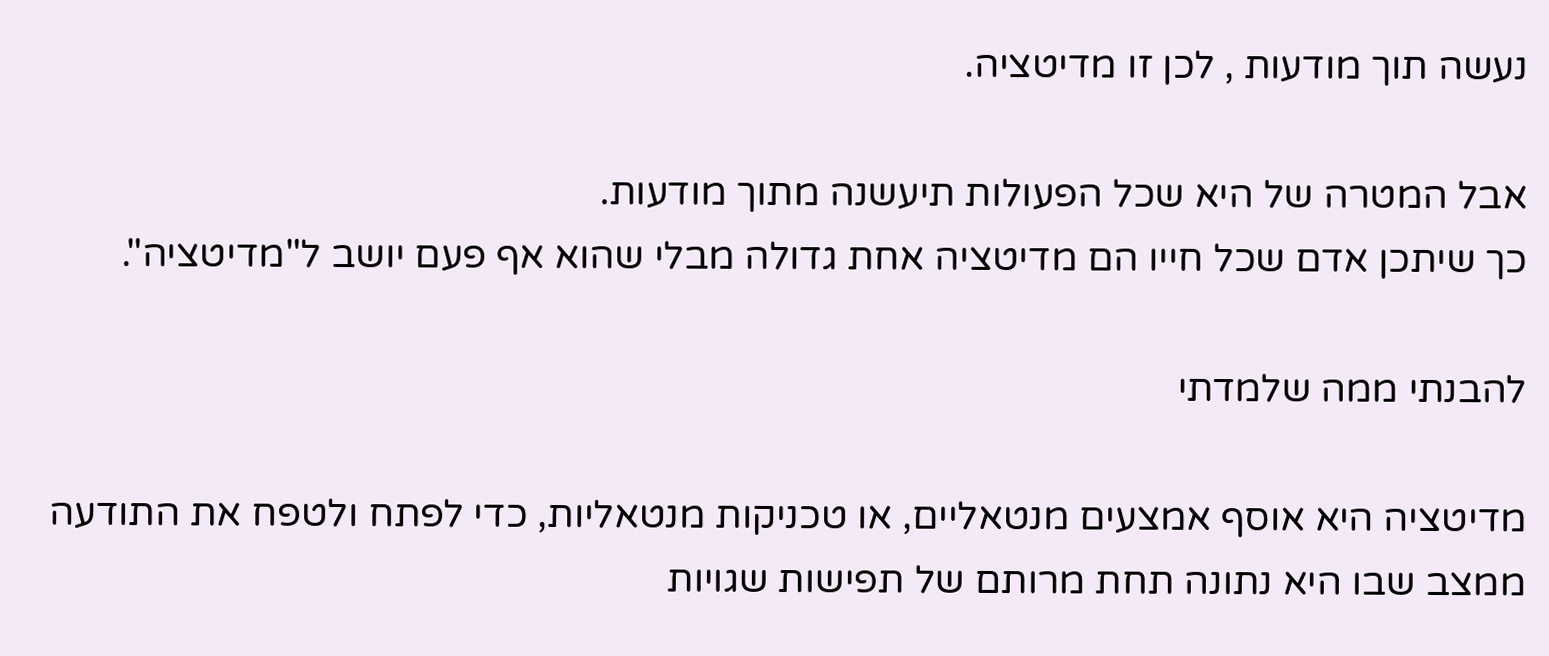נעשה תוך מודעות , לכן זו מדיטציה.

אבל המטרה של היא שכל הפעולות תיעשנה מתוך מודעות.
כך שיתכן אדם שכל חייו הם מדיטציה אחת גדולה מבלי שהוא אף פעם יושב ל"מדיטציה".

להבנתי ממה שלמדתי

מדיטציה היא אוסף אמצעים מנטאליים, או טכניקות מנטאליות, כדי לפתח ולטפח את התודעה ממצב שבו היא נתונה תחת מרותם של תפישות שגויות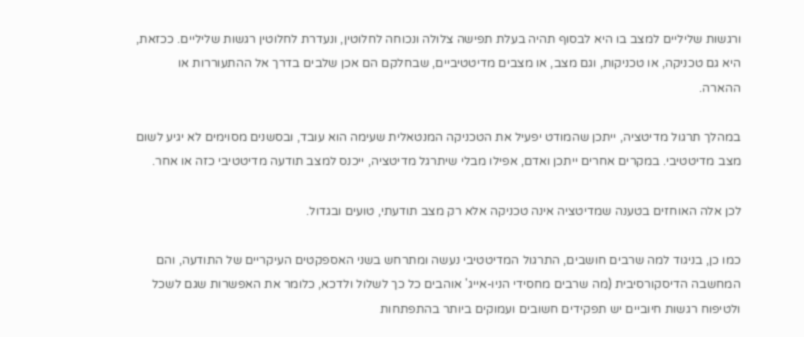ורגשות שליליים למצב בו היא לבסוף תהיה בעלת תפישה צלולה ונכוחה לחלוטין, ונעדרת לחלוטין רגשות שליליים. ככזאת, היא גם טכניקה, או טכניקות, וגם מצב, או מצבים מדיטטיביים, שבחלקם הם אכן שלבים בדרך אל ההתעוררות או ההארה.

במהלך תרגול מדיטציה, ייתכן שהמודט יפעיל את הטכניקה המנטאלית שעימה הוא עובד, ובסשנים מסוימים לא יגיע לשום מצב מדיטטיבי. במקרים אחרים ייתכן ואדם, אפילו מבלי שיתרגל מדיטציה, ייכנס למצב תודעה מדיטטיבי כזה או אחר.

לכן אלה האוחזים בטענה שמדיטציה אינה טכניקה אלא רק מצב תודעתי, טועים ובגדול.

כמו כן, בניגוד למה שרבים חושבים, התרגול המדיטטיבי נעשה ומתרחש בשני האספקטים העיקריים של התודעה, והם המחשבה הדיסקורסיבית (מה שרבים מחסידי הניו-אייג' אוהבים כל כך לשלול ולדכא, כלומר את האפשרות שגם לשכל ולטיפוח רגשות חיוביים יש תפקידים חשובים ועמוקים ביותר בהתפתחות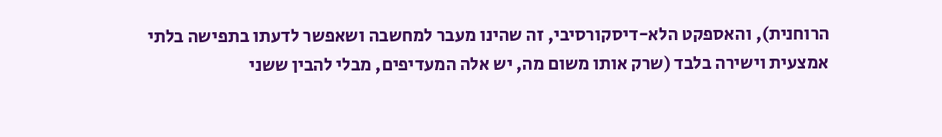הרוחנית), והאספקט הלא-דיסקורסיבי, זה שהינו מעבר למחשבה ושאפשר לדעתו בתפישה בלתי אמצעית וישירה בלבד (שרק אותו משום מה, יש אלה המעדיפים, מבלי להבין ששני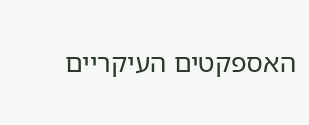האספקטים העיקריים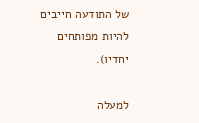של התודעה חייבים להיות מפותחים יחדיו).

למעלה